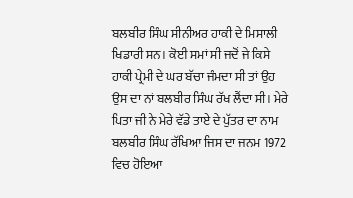ਬਲਬੀਰ ਸਿੰਘ ਸੀਨੀਅਰ ਹਾਕੀ ਦੇ ਮਿਸਾਲੀ ਖਿਡਾਰੀ ਸਨ। ਕੋਈ ਸਮਾਂ ਸੀ ਜਦੋਂ ਜੇ ਕਿਸੇ ਹਾਕੀ ਪ੍ਰੇਮੀ ਦੇ ਘਰ ਬੱਚਾ ਜੰਮਦਾ ਸੀ ਤਾਂ ਉਹ ਉਸ ਦਾ ਨਾਂ ਬਲਬੀਰ ਸਿੰਘ ਰੱਖ ਲੈਂਦਾ ਸੀ। ਮੇਰੇ ਪਿਤਾ ਜੀ ਨੇ ਮੇਰੇ ਵੱਡੇ ਤਾਏ ਦੇ ਪੁੱਤਰ ਦਾ ਨਾਮ ਬਲਬੀਰ ਸਿੰਘ ਰੱਖਿਆ ਜਿਸ ਦਾ ਜਨਮ 1972 ਵਿਚ ਹੋਇਆ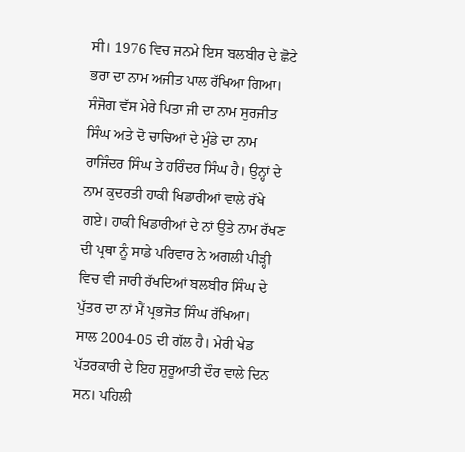ਸੀ। 1976 ਵਿਚ ਜਨਮੇ ਇਸ ਬਲਬੀਰ ਦੇ ਛੋਟੇ ਭਰਾ ਦਾ ਨਾਮ ਅਜੀਤ ਪਾਲ ਰੱਖਿਆ ਗਿਆ। ਸੰਜੋਗ ਵੱਸ ਮੇਰੇ ਪਿਤਾ ਜੀ ਦਾ ਨਾਮ ਸੁਰਜੀਤ ਸਿੰਘ ਅਤੇ ਦੋ ਚਾਚਿਆਂ ਦੇ ਮੁੰਡੇ ਦਾ ਨਾਮ ਰਾਜਿੰਦਰ ਸਿੰਘ ਤੇ ਹਰਿੰਦਰ ਸਿੰਘ ਹੈ। ਉਨ੍ਹਾਂ ਦੇ ਨਾਮ ਕੁਦਰਤੀ ਹਾਕੀ ਖਿਡਾਰੀਆਂ ਵਾਲੇ ਰੱਖੇ ਗਏ। ਹਾਕੀ ਖਿਡਾਰੀਆਂ ਦੇ ਨਾਂ ਉਤੇ ਨਾਮ ਰੱਖਣ ਦੀ ਪ੍ਰਥਾ ਨੂੰ ਸਾਡੇ ਪਰਿਵਾਰ ਨੇ ਅਗਲੀ ਪੀੜ੍ਹੀ ਵਿਚ ਵੀ ਜਾਰੀ ਰੱਖਦਿਆਂ ਬਲਬੀਰ ਸਿੰਘ ਦੇ ਪੁੱਤਰ ਦਾ ਨਾਂ ਮੈਂ ਪ੍ਰਭਜੋਤ ਸਿੰਘ ਰੱਖਿਆ।
ਸਾਲ 2004-05 ਦੀ ਗੱਲ ਹੈ। ਮੇਰੀ ਖੇਡ ਪੱਤਰਕਾਰੀ ਦੇ ਇਹ ਸ਼ੁਰੂਆਤੀ ਦੌਰ ਵਾਲੇ ਦਿਨ ਸਨ। ਪਹਿਲੀ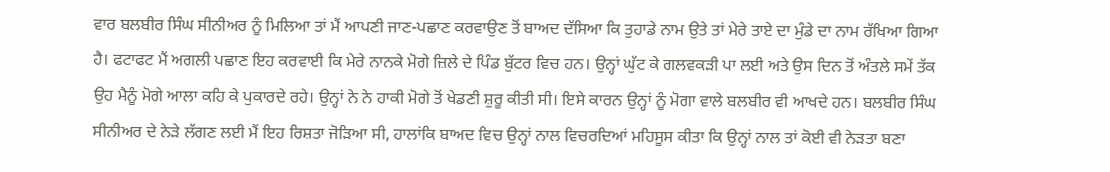ਵਾਰ ਬਲਬੀਰ ਸਿੰਘ ਸੀਨੀਅਰ ਨੂੰ ਮਿਲਿਆ ਤਾਂ ਮੈਂ ਆਪਣੀ ਜਾਣ-ਪਛਾਣ ਕਰਵਾਉਣ ਤੋਂ ਬਾਅਦ ਦੱਸਿਆ ਕਿ ਤੁਹਾਡੇ ਨਾਮ ਉਤੇ ਤਾਂ ਮੇਰੇ ਤਾਏ ਦਾ ਮੁੰਡੇ ਦਾ ਨਾਮ ਰੱਖਿਆ ਗਿਆ ਹੈ। ਫਟਾਫਟ ਮੈਂ ਅਗਲੀ ਪਛਾਣ ਇਹ ਕਰਵਾਈ ਕਿ ਮੇਰੇ ਨਾਨਕੇ ਮੋਗੇ ਜ਼ਿਲੇ ਦੇ ਪਿੰਡ ਬੁੱਟਰ ਵਿਚ ਹਨ। ਉਨ੍ਹਾਂ ਘੁੱਟ ਕੇ ਗਲਵਕੜੀ ਪਾ ਲਈ ਅਤੇ ਉਸ ਦਿਨ ਤੋਂ ਅੰਤਲੇ ਸਮੇਂ ਤੱਕ ਉਹ ਮੈਨੂੰ ਮੋਗੇ ਆਲਾ ਕਹਿ ਕੇ ਪੁਕਾਰਦੇ ਰਹੇ। ਉਨ੍ਹਾਂ ਨੇ ਨੇ ਹਾਕੀ ਮੋਗੇ ਤੋਂ ਖੇਡਣੀ ਸ਼ੁਰੂ ਕੀਤੀ ਸੀ। ਇਸੇ ਕਾਰਨ ਉਨ੍ਹਾਂ ਨੂੰ ਮੋਗਾ ਵਾਲੇ ਬਲਬੀਰ ਵੀ ਆਖਦੇ ਹਨ। ਬਲਬੀਰ ਸਿੰਘ ਸੀਨੀਅਰ ਦੇ ਨੇੜੇ ਲੱਗਣ ਲਈ ਮੈਂ ਇਹ ਰਿਸ਼ਤਾ ਜੋੜਿਆ ਸੀ, ਹਾਲਾਂਕਿ ਬਾਅਦ ਵਿਚ ਉਨ੍ਹਾਂ ਨਾਲ ਵਿਚਰਦਿਆਂ ਮਹਿਸੂਸ ਕੀਤਾ ਕਿ ਉਨ੍ਹਾਂ ਨਾਲ ਤਾਂ ਕੋਈ ਵੀ ਨੇੜਤਾ ਬਣਾ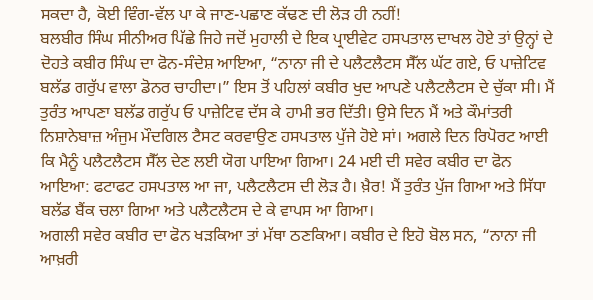ਸਕਦਾ ਹੈ, ਕੋਈ ਵਿੰਗ-ਵੱਲ ਪਾ ਕੇ ਜਾਣ-ਪਛਾਣ ਕੱਢਣ ਦੀ ਲੋੜ ਹੀ ਨਹੀਂ!
ਬਲਬੀਰ ਸਿੰਘ ਸੀਨੀਅਰ ਪਿੱਛੇ ਜਿਹੇ ਜਦੋਂ ਮੁਹਾਲੀ ਦੇ ਇਕ ਪ੍ਰਾਈਵੇਟ ਹਸਪਤਾਲ ਦਾਖਲ ਹੋਏ ਤਾਂ ਉਨ੍ਹਾਂ ਦੇ ਦੋਹਤੇ ਕਬੀਰ ਸਿੰਘ ਦਾ ਫੋਨ-ਸੰਦੇਸ਼ ਆਇਆ, “ਨਾਨਾ ਜੀ ਦੇ ਪਲੈਟਲੈਟਸ ਸੈੱਲ ਘੱਟ ਗਏ, ਓ ਪਾਜ਼ੇਟਿਵ ਬਲੱਡ ਗਰੁੱਪ ਵਾਲਾ ਡੋਨਰ ਚਾਹੀਦਾ।” ਇਸ ਤੋਂ ਪਹਿਲਾਂ ਕਬੀਰ ਖੁਦ ਆਪਣੇ ਪਲੈਟਲੈਟਸ ਦੇ ਚੁੱਕਾ ਸੀ। ਮੈਂ ਤੁਰੰਤ ਆਪਣਾ ਬਲੱਡ ਗਰੁੱਪ ਓ ਪਾਜ਼ੇਟਿਵ ਦੱਸ ਕੇ ਹਾਮੀ ਭਰ ਦਿੱਤੀ। ਉਸੇ ਦਿਨ ਮੈਂ ਅਤੇ ਕੌਮਾਂਤਰੀ ਨਿਸ਼ਾਨੇਬਾਜ਼ ਅੰਜੁਮ ਮੌਦਗਿਲ ਟੈਸਟ ਕਰਵਾਉਣ ਹਸਪਤਾਲ ਪੁੱਜੇ ਹੋਏ ਸਾਂ। ਅਗਲੇ ਦਿਨ ਰਿਪੋਰਟ ਆਈ ਕਿ ਮੈਨੂੰ ਪਲੈਟਲੈਟਸ ਸੈੱਲ ਦੇਣ ਲਈ ਯੋਗ ਪਾਇਆ ਗਿਆ। 24 ਮਈ ਦੀ ਸਵੇਰ ਕਬੀਰ ਦਾ ਫੋਨ ਆਇਆ: ਫਟਾਫਟ ਹਸਪਤਾਲ ਆ ਜਾ, ਪਲੈਟਲੈਟਸ ਦੀ ਲੋੜ ਹੈ। ਖ਼ੈਰ! ਮੈਂ ਤੁਰੰਤ ਪੁੱਜ ਗਿਆ ਅਤੇ ਸਿੱਧਾ ਬਲੱਡ ਬੈਂਕ ਚਲਾ ਗਿਆ ਅਤੇ ਪਲੈਟਲੈਟਸ ਦੇ ਕੇ ਵਾਪਸ ਆ ਗਿਆ।
ਅਗਲੀ ਸਵੇਰ ਕਬੀਰ ਦਾ ਫੋਨ ਖੜਕਿਆ ਤਾਂ ਮੱਥਾ ਠਣਕਿਆ। ਕਬੀਰ ਦੇ ਇਹੋ ਬੋਲ ਸਨ, “ਨਾਨਾ ਜੀ ਆਖ਼ਰੀ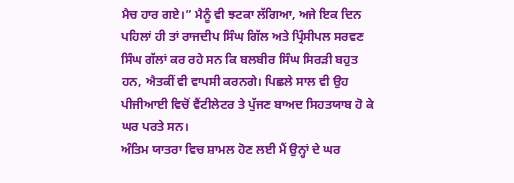ਮੈਚ ਹਾਰ ਗਏ।” ਮੈਨੂੰ ਵੀ ਝਟਕਾ ਲੱਗਿਆ, ਅਜੇ ਇਕ ਦਿਨ ਪਹਿਲਾਂ ਹੀ ਤਾਂ ਰਾਜਦੀਪ ਸਿੰਘ ਗਿੱਲ ਅਤੇ ਪ੍ਰਿੰਸੀਪਲ ਸਰਵਣ ਸਿੰਘ ਗੱਲਾਂ ਕਰ ਰਹੇ ਸਨ ਕਿ ਬਲਬੀਰ ਸਿੰਘ ਸਿਰੜੀ ਬਹੁਤ ਹਨ, ਐਤਕੀਂ ਵੀ ਵਾਪਸੀ ਕਰਨਗੇ। ਪਿਛਲੇ ਸਾਲ ਵੀ ਉਹ ਪੀਜੀਆਈ ਵਿਚੋਂ ਵੈਂਟੀਲੇਟਰ ਤੇ ਪੁੱਜਣ ਬਾਅਦ ਸਿਹਤਯਾਬ ਹੋ ਕੇ ਘਰ ਪਰਤੇ ਸਨ।
ਅੰਤਿਮ ਯਾਤਰਾ ਵਿਚ ਸ਼ਾਮਲ ਹੋਣ ਲਈ ਮੈਂ ਉਨ੍ਹਾਂ ਦੇ ਘਰ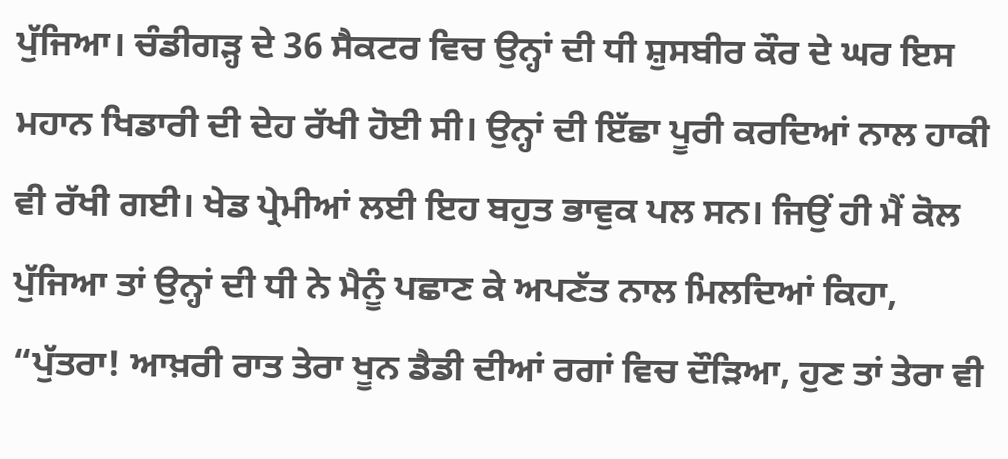ਪੁੱਜਿਆ। ਚੰਡੀਗੜ੍ਹ ਦੇ 36 ਸੈਕਟਰ ਵਿਚ ਉਨ੍ਹਾਂ ਦੀ ਧੀ ਸ਼ੁਸਬੀਰ ਕੌਰ ਦੇ ਘਰ ਇਸ ਮਹਾਨ ਖਿਡਾਰੀ ਦੀ ਦੇਹ ਰੱਖੀ ਹੋਈ ਸੀ। ਉਨ੍ਹਾਂ ਦੀ ਇੱਛਾ ਪੂਰੀ ਕਰਦਿਆਂ ਨਾਲ ਹਾਕੀ ਵੀ ਰੱਖੀ ਗਈ। ਖੇਡ ਪ੍ਰੇਮੀਆਂ ਲਈ ਇਹ ਬਹੁਤ ਭਾਵੁਕ ਪਲ ਸਨ। ਜਿਉਂ ਹੀ ਮੈਂ ਕੋਲ ਪੁੱਜਿਆ ਤਾਂ ਉਨ੍ਹਾਂ ਦੀ ਧੀ ਨੇ ਮੈਨੂੰ ਪਛਾਣ ਕੇ ਅਪਣੱਤ ਨਾਲ ਮਿਲਦਿਆਂ ਕਿਹਾ, “ਪੁੱਤਰਾ! ਆਖ਼ਰੀ ਰਾਤ ਤੇਰਾ ਖੂਨ ਡੈਡੀ ਦੀਆਂ ਰਗਾਂ ਵਿਚ ਦੌੜਿਆ, ਹੁਣ ਤਾਂ ਤੇਰਾ ਵੀ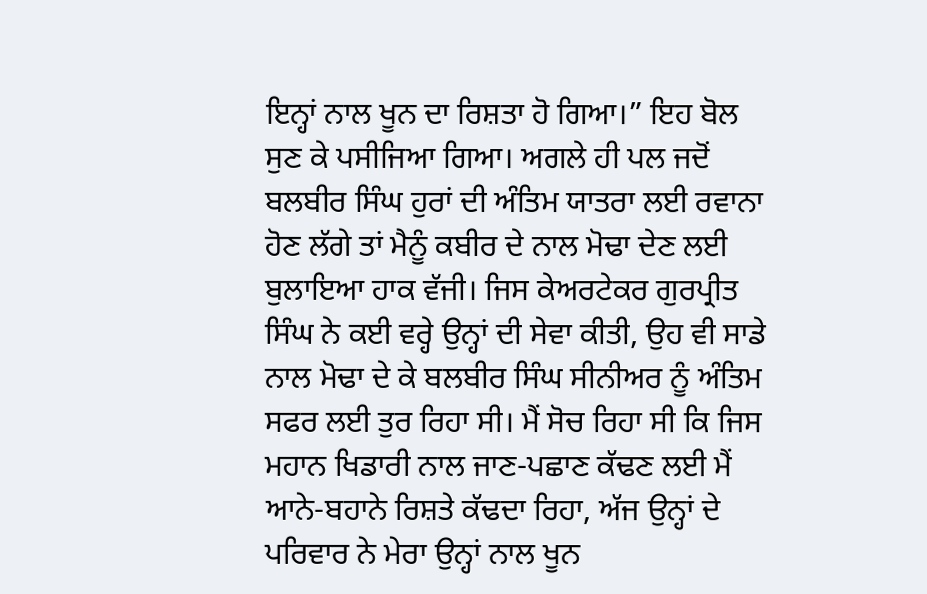ਇਨ੍ਹਾਂ ਨਾਲ ਖੂਨ ਦਾ ਰਿਸ਼ਤਾ ਹੋ ਗਿਆ।” ਇਹ ਬੋਲ ਸੁਣ ਕੇ ਪਸੀਜਿਆ ਗਿਆ। ਅਗਲੇ ਹੀ ਪਲ ਜਦੋਂ ਬਲਬੀਰ ਸਿੰਘ ਹੁਰਾਂ ਦੀ ਅੰਤਿਮ ਯਾਤਰਾ ਲਈ ਰਵਾਨਾ ਹੋਣ ਲੱਗੇ ਤਾਂ ਮੈਨੂੰ ਕਬੀਰ ਦੇ ਨਾਲ ਮੋਢਾ ਦੇਣ ਲਈ ਬੁਲਾਇਆ ਹਾਕ ਵੱਜੀ। ਜਿਸ ਕੇਅਰਟੇਕਰ ਗੁਰਪ੍ਰੀਤ ਸਿੰਘ ਨੇ ਕਈ ਵਰ੍ਹੇ ਉਨ੍ਹਾਂ ਦੀ ਸੇਵਾ ਕੀਤੀ, ਉਹ ਵੀ ਸਾਡੇ ਨਾਲ ਮੋਢਾ ਦੇ ਕੇ ਬਲਬੀਰ ਸਿੰਘ ਸੀਨੀਅਰ ਨੂੰ ਅੰਤਿਮ ਸਫਰ ਲਈ ਤੁਰ ਰਿਹਾ ਸੀ। ਮੈਂ ਸੋਚ ਰਿਹਾ ਸੀ ਕਿ ਜਿਸ ਮਹਾਨ ਖਿਡਾਰੀ ਨਾਲ ਜਾਣ-ਪਛਾਣ ਕੱਢਣ ਲਈ ਮੈਂ ਆਨੇ-ਬਹਾਨੇ ਰਿਸ਼ਤੇ ਕੱਢਦਾ ਰਿਹਾ, ਅੱਜ ਉਨ੍ਹਾਂ ਦੇ ਪਰਿਵਾਰ ਨੇ ਮੇਰਾ ਉਨ੍ਹਾਂ ਨਾਲ ਖੂਨ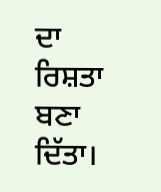ਦਾ ਰਿਸ਼ਤਾ ਬਣਾ ਦਿੱਤਾ।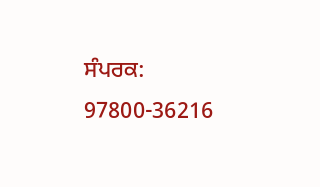ਸੰਪਰਕ: 97800-36216